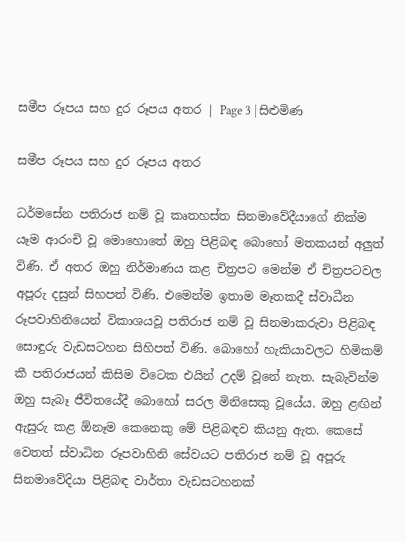සමීප රූපය සහ දුර රූපය අතර | Page 3 | සිළුමිණ

සමීප රූපය සහ දුර රූපය අතර

ධර්මසේන පතිරාජ නම් වූ කෘතහස්ත සිනමාවේදීයාගේ නික්ම යෑම ආරංචි වූ මොහොතේ ඔහු පිළිබඳ බොහෝ මතකයන් අලුත් විණි. ඒ අතර ඔහු නිර්මාණය කළ චිත්‍රපට මෙන්ම ඒ චිත්‍රපටවල අපූරු දසුන් සිහපත් විණි. එමෙන්ම ඉතාම මෑතකදී ස්වාධීන රූපවාහිනියෙන් විකාශයවූ පතිරාජ නම් වූ සිනමාකරුවා පිළිබඳ සොඳුරු වැඩසටහන සිහිපත් විණි. බොහෝ හැකියාවලට හිමිකම් කී පතිරාජයන් කිසිම විටෙක එයින් උදම් වූනේ නැත. සැබැවින්ම ඔහු සැබෑ ජීවිතයේදී බොහෝ සරල මිනිසෙකු වූයේය. ඔහු ළඟින් ඇසුරු කළ ඕනෑම කෙනෙකු මේ පිළිබඳව කියනු ඇත. කෙසේ වෙතත් ස්වාධින රූපවාහිනි සේවයට පතිරාජ නම් වූ අපූරු සිනමාවේදියා පිළිබඳ වාර්තා වැඩසටහනක්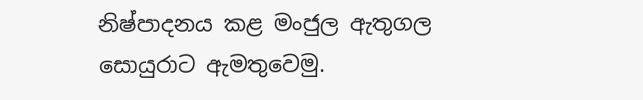නිෂ්පාදනය කළ මංජුල ඇතුගල සොයුරාට ඇමතුවෙමු.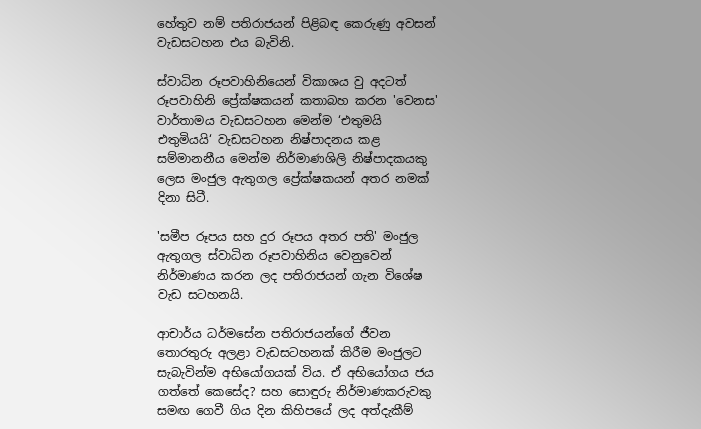හේතුව නම් පතිරාජයන් පිළිබඳ කෙරුණු අවසන් වැඩසටහන එය බැවිනි.

ස්වාධින රූපවාහිනියෙන් විකාශය වු අදටත් රූපවාහිනි ප්‍රේක්ෂකයන් කතාබහ කරන 'වෙනස' වාර්තාමය වැඩසටහන මෙන්ම ‘එතුමයි එතුමියයි‘ වැඩසටහන නිෂ්පාදනය කළ සම්මානනීය මෙන්ම නිර්මාණශිලි නිෂ්පාදකයකු ලෙස මංජුල ඇතුගල ප්‍රේක්ෂකයන් අතර නමක් දිනා සිටී.

'සමීප රූපය සහ දුර රූපය අතර පති' මංජුල ඇතුගල ස්වාධින රූපවාහිනිය වෙනුවෙන් නිර්මාණය කරන ලද පතිරාජයන් ගැන විශේෂ වැඩ සටහනයි.

ආචාර්ය ධර්මසේන පතිරාජයන්ගේ ජීවන තොරතුරු අලළා වැඩසටහනක් කිරීම මංජුලට සැබැවින්ම අභියෝගයක් විය. ඒ අභියෝගය ජය ගත්තේ කෙසේද? සහ සොඳුරු නිර්මාණකරුවකු සමඟ ගෙවී ගිය දින කිහිපයේ ලද අත්දැකීම්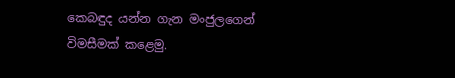කෙබඳුද යන්න ගැන මංජුලගෙන් විමසීමක් කළෙමු.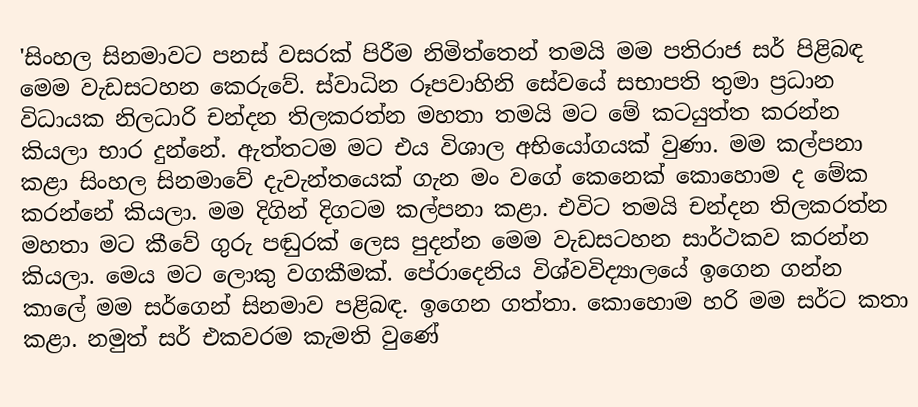'සිංහල සිනමාවට පනස් වසරක් පිරීම නිමිත්තෙන් තමයි මම පතිරාජ සර් පිළිබඳ මෙම වැඩසටහන කෙරුවේ. ස්වාධින රූපවාහිනි සේවයේ සභාපති තුමා ප්‍රධාන විධායක නිලධාරි චන්දන තිලකරත්න මහතා තමයි මට මේ කටයුත්ත කරන්න කියලා භාර දුන්නේ. ඇත්තටම මට එය විශාල අභියෝගයක් වුණා. මම කල්පනා කළා සිංහල සිනමාවේ දැවැන්තයෙක් ගැන මං වගේ කෙනෙක් කොහොම ද මේක කරන්නේ කියලා. මම දිගින් දිගටම කල්පනා කළා. එවිට තමයි චන්දන තිලකරත්න මහතා මට කීවේ ගුරු පඬුරක් ලෙස පුදන්න මෙම වැඩසටහන සාර්ථකව කරන්න කියලා. මෙය මට ලොකු වගකීමක්. පේරාදෙනිය විශ්වවිද්‍යාලයේ ඉගෙන ගන්න කාලේ මම සර්ගෙන් සිනමාව පළිබඳ. ඉගෙන ගත්තා. කොහොම හරි මම සර්ට කතා කළා. නමුත් සර් එකවරම කැමති වු‍ණේ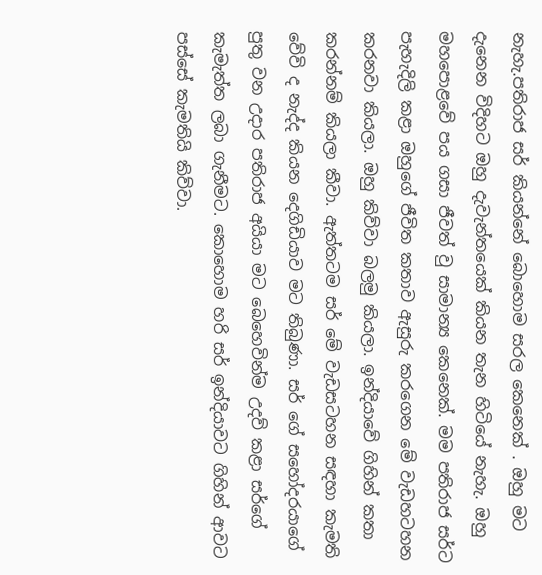නැහැ.පතිරාජ සර් කියන්නේ බොහොම සරල කෙනෙක් . ඔහු මට දැනෙන විදිහට ඔහු දැවැන්තයෙක් කියන තැන හිටියේ නැහැ. ඔහු මහපොළවේ පය ගසා ජීවත් වු සාමාන්‍ය කෙනෙක්. මම පතිරාජ සර්ට පැහැදිලි කළා ඔහුගේ ජීවිත කතාව ඇසුරු කරගෙන මේ වැඩහටහන කරනවා කියලා. ඔහු කිව්වා බලමු කියලා. ඉන්දියාවේ ගිහින් කතා කරන්නම් කියලා කීවා. ඇත්තටම සර් මේ වැඩසටහන සඳහා කැමති වේවි ද නැද්ද කියන දෙගිඩියාව මට තිබුණා. සර් ගේ සහෝදරයාගේ පුතු වන උදාර පතිරාජ අයියා මට බෙහෙවින්ම උදව් කළා සර්ගේ කැමැත්ත ලබා ගැනීමට. කොහොම හරි සර් ඉන්දියාවට ගිහින් ආවට පස්සේ කැමතියි කිව්වා.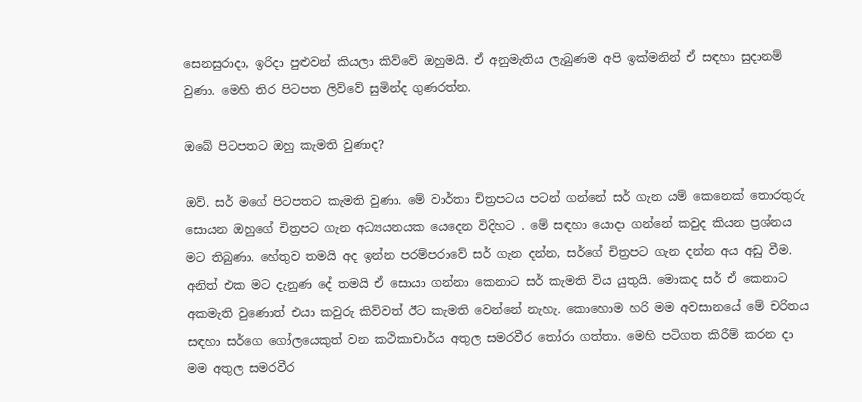සෙනසුරාදා, ඉරිදා පුළුවන් කියලා කිව්වේ ඔහුමයි. ඒ අනුමැතිය ලැබුණම අපි ඉක්මනින් ඒ සඳහා සුදානම් වුණා. මෙහි තිර පිටපත ලිව්වේ සුමින්ද ගුණරත්න.

ඔබේ පිටපතට ඔහු කැමති වුණාද?

ඔව්. සර් මගේ පිටපතට කැමති වුණා. මේ වාර්තා චිත්‍රපටය පටන් ගන්නේ සර් ගැන යම් කෙනෙක් තොරතුරු සොයන ඔහුගේ චිත්‍රපට ගැන අධ්‍යයනයක යෙදෙන විදිහට . මේ සඳහා යොදා ගන්නේ කවුද කියන ප්‍රශ්නය මට තිබුණා. හේතුව තමයි අද ඉන්න පරම්පරාවේ සර් ගැන දන්න, සර්ගේ චිත්‍රපට ගැන දන්න අය අඩු වීම. අනිත් එක මට දැනුණ දේ තමයි ඒ සොයා ගන්නා කෙනාට සර් කැමති විය යුතුයි. මොකද සර් ඒ කෙනාට අකමැති වුණොත් එයා කවුරු කිව්වත් ඊට කැමති වෙන්නේ නැහැ. කොහොම හරි මම අවසානයේ මේ චරිතය සඳහා සර්ගෙ ගෝලයෙකුත් වන කථිකාචාර්ය අතුල සමරවීර තෝරා ගත්තා. මෙහි පටිගත කිරීම් කරන දා මම අතුල සමරවීර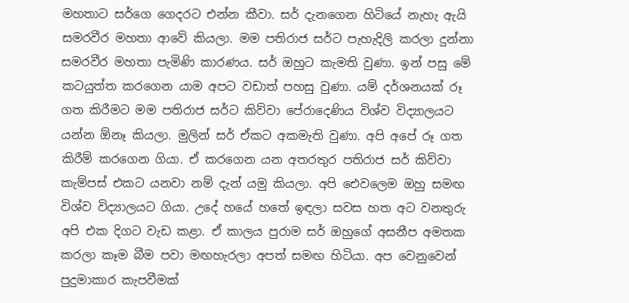මහතාට සර්ගෙ ගෙදරට එන්න කීවා. සර් දැනගෙන හිටියේ නැහැ ඇයි සමරවීර මහතා ආවේ කියලා. මම පතිරාජ සර්ට පැහැදිලි කරලා දුන්නා සමරවීර මහතා පැමිණි කාරණය. සර් ඔහුට කැමති වුණා. ඉන් පසු මේ කටයුත්ත කරගෙන යාම අපට වඩාත් පහසු වුණා. යම් දර්ශනයක් රූ ගත කිරීමට මම පතිරාජ සර්ට කිව්වා පේරාදෙණිය විශ්ව විද්‍යාලයට යන්න ඕනෑ කියලා. මුලින් සර් ඒකට අකමැති වුණා. අපි අපේ රූ ගත කිරීම් කරගෙන ගියා. ඒ කරගෙන යන අතරතුර පතිරාජ සර් කිව්වා කැම්පස් එකට යනවා නම් දැන් යමු කියලා. අපි එ‍ෙවලෙම ඔහු සමඟ විශ්ව විද්‍යාලයට ගියා. උදේ හයේ හතේ ඉඳලා සවස හත අට වනතුරු අපි එක දිගට වැඩ කළා. ඒ කාලය පුරාම සර් ඔහුගේ අසනීප අමතක කරලා කෑම බීම පවා මඟහැරලා අපත් සමඟ හිටියා. අප වෙනුවෙන් පුදුමාකාර කැපවීමක්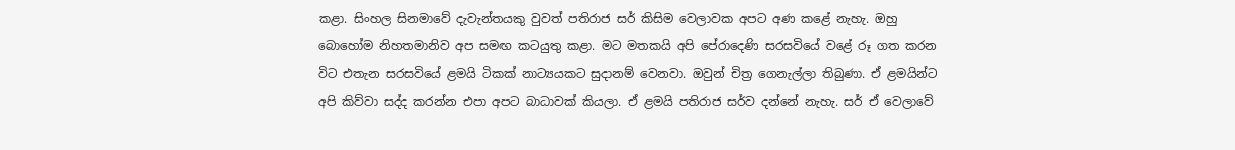කළා. සිංහල සිනමාවේ දැවැන්තයකු වුවත් පතිරාජ සර් කිසිම වෙලාවක අපට අණ කළේ නැහැ. ඔහු බොහෝම නිහතමානිව අප සමඟ කටයුතු කළා. මට මතකයි අපි පේරාදෙණි සරසවියේ වළේ රූ ගත කරන විට එතැන සරසවියේ ළමයි ටිකක් නාට්‍යයකට සුදානම් වෙනවා. ඔවුන් චිත්‍ර ගෙනැල්ලා තිබුණා. ඒ ළමයින්ට අපි කිව්වා සද්ද කරන්න එපා අපට බාධාවක් කියලා. ඒ ළමයි පතිරාජ සර්ව දන්නේ නැහැ. සර් ඒ වෙලාවේ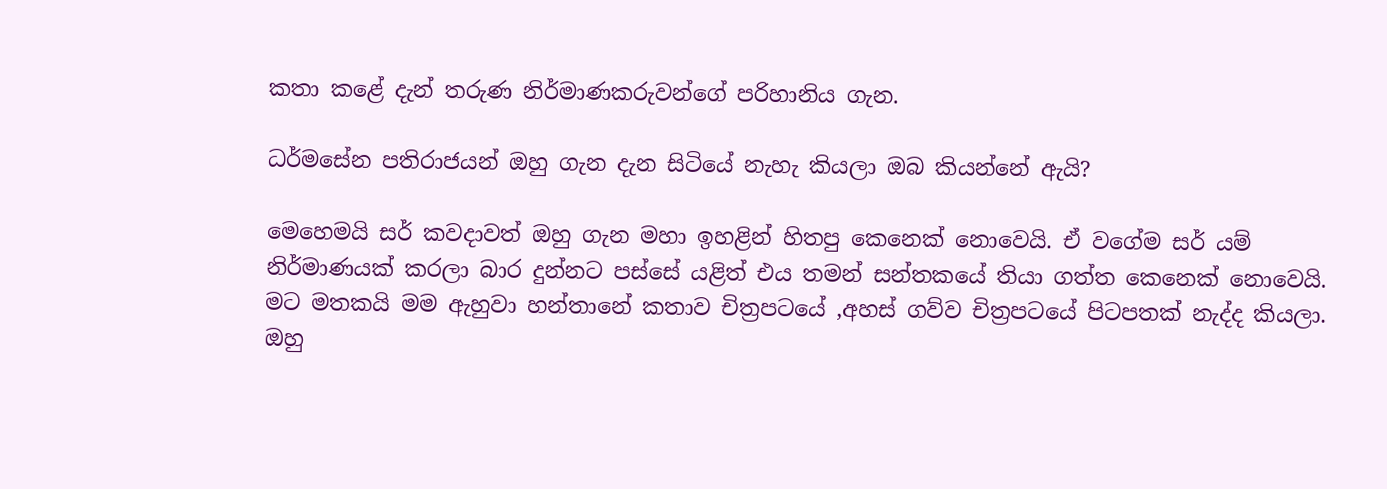කතා කළේ දැන් තරුණ නිර්මාණකරුවන්ගේ පරිහානිය ගැන.

ධර්මසේන පතිරාජයන් ඔහු ගැන දැන සිටියේ නැහැ කියලා ඔබ කියන්නේ ඇයි?

මෙහෙමයි සර් කවදාවත් ඔහු ගැන මහා ඉහළින් හිතපු කෙනෙක් නොවෙයි. ඒ වගේම සර් යම් නිර්මාණයක් කරලා බාර දුන්නට පස්සේ යළිත් එය තමන් සන්තකයේ තියා ගත්ත කෙනෙක් නොවෙයි. මට මතකයි මම ඇහුවා හන්තානේ කතාව චිත්‍රපටයේ ,අහස් ගව්ව චිත්‍රපටයේ පිටපතක් නැද්ද කියලා. ඔහු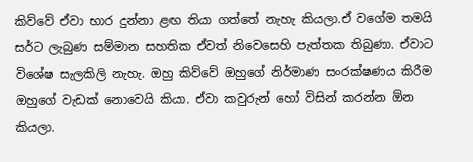කිව්වේ ඒවා භාර දුන්නා ළඟ තියා ගත්තේ නැහැ කියලා.ඒ වගේම තමයි සර්ට ලැබුණ සම්මාන සහතික ඒවත් නිවෙසෙහි පැත්තක තිබුණා. ඒවාට විශේෂ සැලකිලි නැහැ. ඔහු කිව්වේ ඔහුගේ නිර්මාණ සංරක්ෂණය කිරීම ඔහුගේ වැඩක් නොවෙයි කියා. ඒවා කවුරුන් හෝ විසින් කරන්න ඕන කියලා.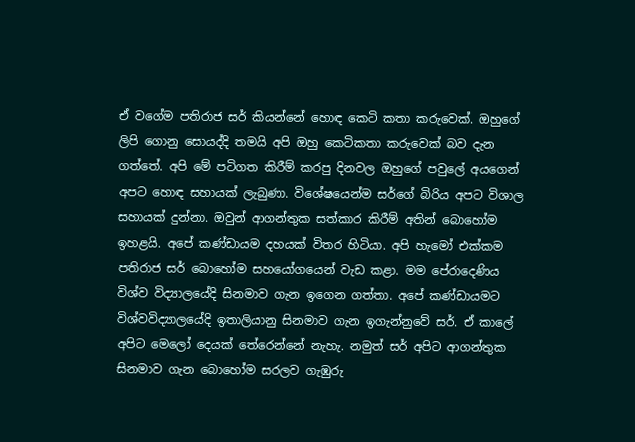ඒ වගේම පතිරාජ සර් කියන්නේ හොඳ කෙටි කතා කරුවෙක්. ඔහුගේ ලිපි ගොනු සොයද්දි තමයි අපි ඔහු කෙටිකතා කරුවෙක් බව දැන ගත්තේ. අපි මේ පටිගත කිරීම් කරපු දිනවල ඔහුගේ පවුලේ අයගෙන් අපට හොඳ සහායක් ලැබුණා. විශේෂයෙන්ම සර්ගේ බිරිය අපට විශාල සහායක් දුන්නා. ඔවුන් ආගන්තුක සත්කාර කිරීම් අතින් බොහෝම ඉහළයි. අපේ කණ්ඩායම දහයක් විතර හිටියා. අපි හැමෝ එක්කම පතිරාජ සර් බොහෝම සහයෝගයෙන් වැඩ කළා. මම පේරාදෙණිය විශ්ව විද්‍යාලයේදි සිනමාව ගැන ඉගෙන ගත්තා. අපේ කණ්ඩායමට විශ්වවිද්‍යාලයේදි ඉතාලියානු සිනමාව ගැන ඉගැන්නුවේ සර්. ඒ කාලේ අපිට මෙලෝ දෙයක් තේරෙන්නේ නැහැ. නමුත් සර් අපිට ආගන්තුක සිනමාව ගැන බොහෝම සරලව ගැඹුරු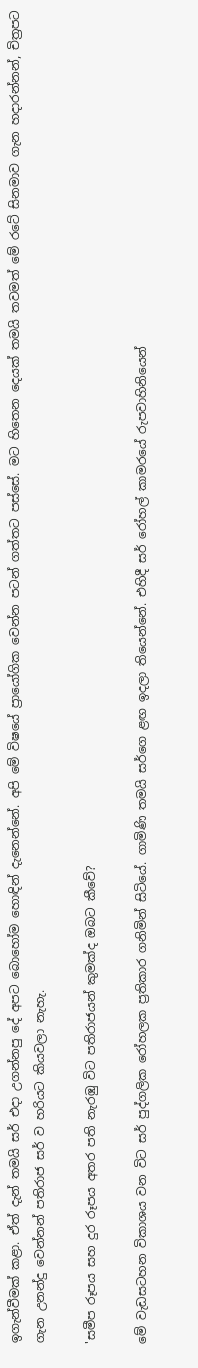ඉගැන්වීමක් කළා. ඒත් දැන් තමයි සර් එදා උගන්නපු දේ අපට බොහෝම හොඳින් දැනෙන්නේ. අපි මේ විෂයේ ප්‍රායෝගික වෙන්න පටන් ගත්තට පස්සේ. මට හිතෙන දෙයක් තමයි තවමත් මේ රටේ සිනමාව ගැන හදාරන්නන්, චිත්‍රපට ගැන උනන්දු වෙන්නන් පතිරාජ සර් ව හරියට කියවලා නැහැ.

'සමීප රූපය සහ දුර රූපය අතර පති නැරඹු විට පතිරාජයන් කුමක්ද ඔබට කීවේ?

මේ වැඩසටහන විකාශය වන විට සර් පුද්ගලික රෝහලක ප්‍රතිකාර ගනිමින් සිටියේ. ගාමිණි තමයි සර්ගෙ ළඟ ඉදලා තියෙන්නේ. එහිදී සර් රෝහල් කාම‍රයේ රුපවාහිනියෙන්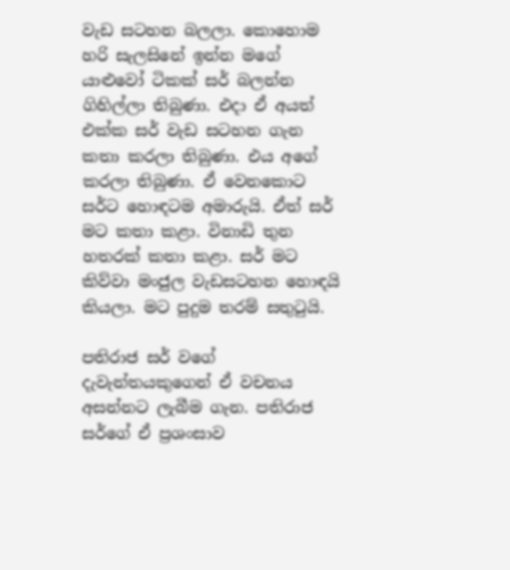වැඩ සටහන බලලා. කොහොම හරි සැලසිනේ ඉන්න මගේ යාළුවෝ ටිකක් සර් බලන්න ගිහිල්ලා තිබුණා. එදා ඒ අයත් එක්ක සර් වැඩ සටහන ගැන කතා කරලා තිබුණා. එය අගේ කරලා තිබුණා. ඒ වෙනකොට සර්ට හොඳටම අමාරුයි. ඒත් සර් මට කතා කළා. විනාඩි තුන හතරක් කතා කළා. සර් මට කිව්වා මංජුල වැඩසටහන හොඳයි කියලා. මට පුදුම තරම් සතුටුයි.

පතිරාජ සර් වගේ දැවැන්තයකුගෙන් ඒ වචනය අසන්නට ලැබීම ගැන. පතිරාජ සර්ගේ ඒ ප්‍රශංසාව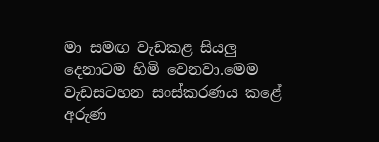මා සමඟ වැඩකළ සියලු දෙනාටම හිමි වෙනවා.මෙම වැඩසටහන සංස්කරණය කළේ අරුණ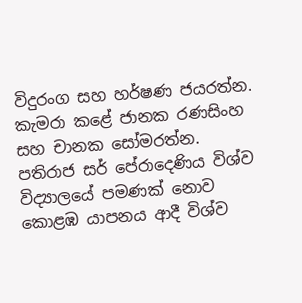විදුරංග සහ හර්ෂණ ජයරත්න. කැමරා කළේ ජානක රණසිංහ සහ චානක සෝමරත්න. පතිරාජ සර් පේරාදෙණිය විශ්ව විද්‍යාලයේ පමණක් නොව කොළඹ යාපනය ආදී විශ්ව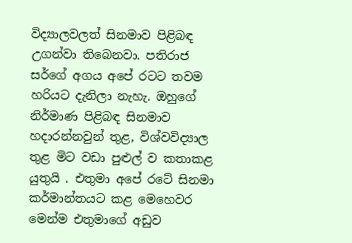විද්‍යාලවලත් සිනමාව පිළිබඳ උගන්වා තිබෙනවා. පතිරාජ සර්ගේ අගය අපේ රටට තවම හරියට දැනිලා නැහැ. ඔහුගේ නිර්මාණ පිළිබඳ සිනමාව හදාරන්නවුන් තුළ, විශ්වවිද්‍යාල තුළ මිට වඩා පුළුල් ව කතාකළ යුතුයි . එතුමා අපේ රටේ සිනමා කර්මාන්තයට කළ මෙහෙවර මෙන්ම එතුමාගේ අඩුව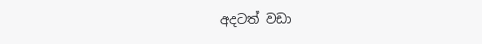අදටත් වඩා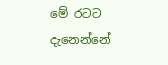මේ රටට දැනෙන්නේ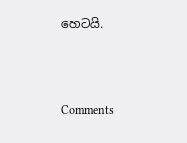හෙටයි.



Comments